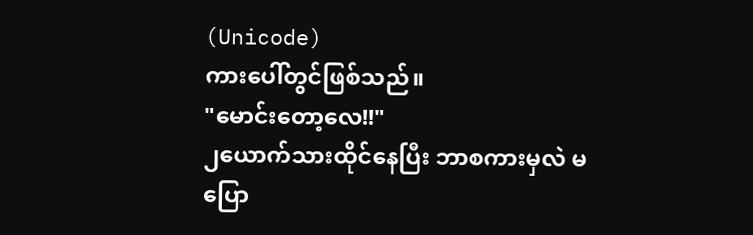(Unicode)
ကားပေါ်တွင်ဖြစ်သည်။
"မောင်းတော့လေ!!"
၂ယောက်သားထိုင်နေပြီး ဘာစကားမှလဲ မပြော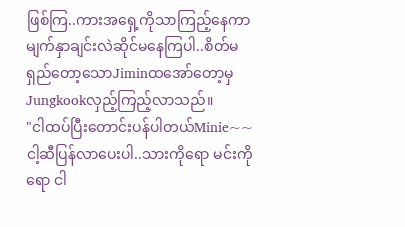ဖြစ်ကြ..ကားအရှေ့ကိုသာကြည့်နေကာ မျက်နှာချင်းလဲဆိုင်မနေကြပါ..စိတ်မရှည်တော့သောJiminထအော်တော့မှ Jungkookလှည့်ကြည့်လာသည်။
"ငါထပ်ပြီးတောင်းပန်ပါတယ်Minie~~ငါ့ဆီပြန်လာပေးပါ..သားကိုရော မင်းကိုရော ငါ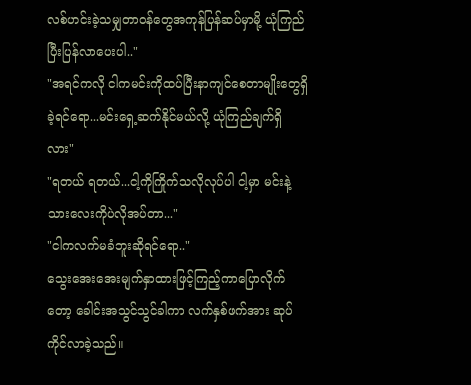လစ်ဟင်းခဲ့သမျှတာဝန်တွေအကုန်ပြန်ဆပ်မှာမို့ ယုံကြည်ပြီးပြန်လာပေးပါ.."
"အရင်ကလို ငါကမင်းကိုထပ်ပြီးနာကျင်စေတာမျိုးတွေရှိခဲ့ရင်ရော...မင်းရှေ့ဆက်နိုင်မယ်လို့ ယုံကြည်ချက်ရှိလား"
"ရတယ် ရတယ်...ငါ့ကိုကြိုက်သလိုလုပ်ပါ ငါ့မှာ မင်းနဲ့သားလေးကိုပဲလိုအပ်တာ..."
"ငါကလက်မခံဘူးဆိုရင်ရော.."
သွေးအေးအေးမျက်နှာထားဖြင့်ကြည့်ကာပြောလိုက်တော့ ခေါင်းအသွင်သွင်ခါကာ လက်နှစ်ဖက်အား ဆုပ်ကိုင်လာခဲ့သည်။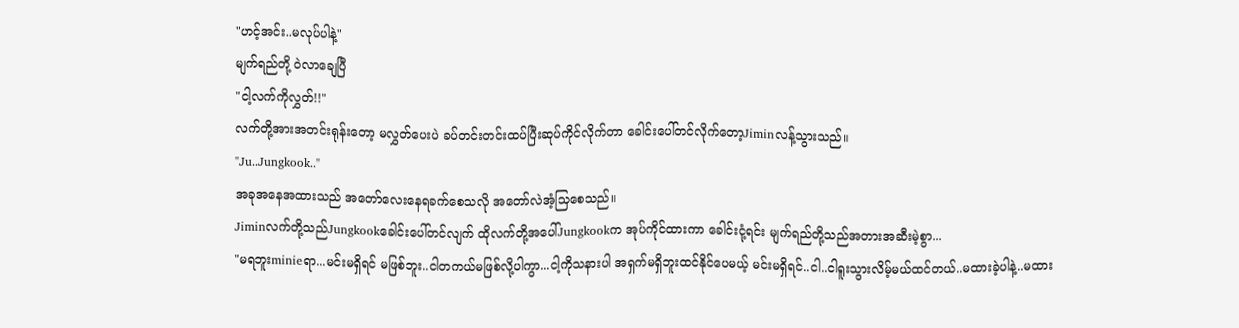"ဟင့်အင်း..မလုပ်ပါနဲ့"
မျက်ရည်တို့ ဝဲလာချေပြီ
"ငါ့လက်ကိုလွှတ်!!"
လက်တို့အားအတင်းရုန်းတော့ မလွှတ်ပေးပဲ ခပ်တင်းတင်းထပ်ပြီးဆုပ်ကိုင်လိုက်တာ ခေါင်းပေါ်တင်လိုက်တော့Jiminလန့်သွားသည်။
"Ju..Jungkook.."
အခုအနေအထားသည် အတော်လေးနေရခက်စေသလို အတော်လဲအံ့သြစေသည်။
Jiminလက်တို့သည်Jungkookခေါင်းပေါ်တင်လျက် ထိုလက်တို့အပေါ်Jungkookက အုပ်ကိုင်ထားကာ ခေါင်းငုံ့ရင်း မျက်ရည်တို့သည်အတားအဆီးမဲ့စွာ...
"မရဘူးminieရာ...မင်းမရှိရင် မဖြစ်ဘူး..ငါတကယ်မဖြစ်လို့ပါကွာ...ငါ့ကိုသနားပါ အရှက်မရှိဘူးထင်နိုင်ပေမယ့် မင်းမရှိရင်..ငါ..ငါရူးသွားလိမ့်မယ်ထင်တယ်..မထားခဲ့ပါနဲ့..မထား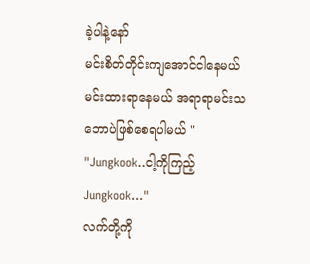ခဲ့ပါနဲ့နော်
မင်းစိတ်တိုင်းကျအောင်ငါနေမယ် မင်းထားရာနေမယ် အရာရာမင်းသဘောပဲဖြစ်စေရပါမယ် "
"Jungkook..ငါ့ကိုကြည့်Jungkook..."
လက်တို့ကို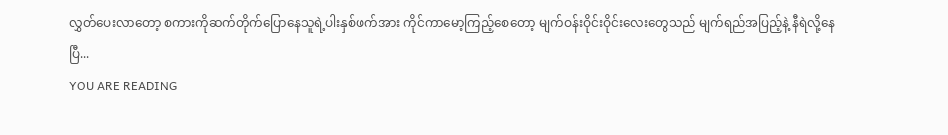လွှတ်ပေးလာတော့ စကားကိုဆက်တိုက်ပြောနေသူရဲ့ပါးနှစ်ဖက်အား ကိုင်ကာမော့ကြည့်စေတော့ မျက်ဝန်းဝိုင်းဝိုင်းလေးတွေသည် မျက်ရည်အပြည့်နဲ့ နီရဲလို့နေပြီ...
YOU ARE READING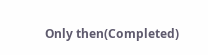Only then(Completed)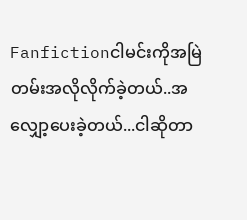Fanfictionငါမင်းကိုအမြဲတမ်းအလိုလိုက်ခဲ့တယ်..အလျှော့ပေးခဲ့တယ်...ငါဆိုတာ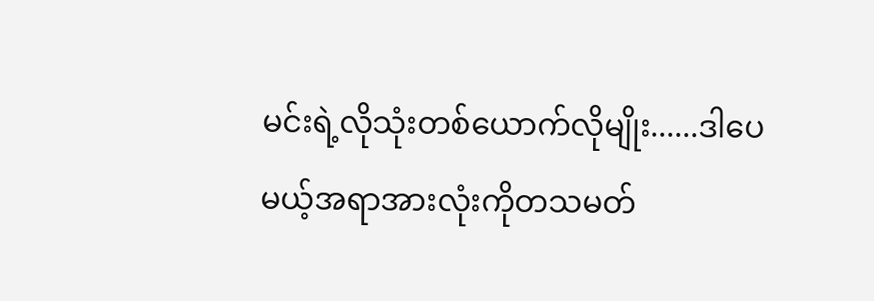မင်းရဲ့လိုသုံးတစ်ယောက်လိုမျိုး......ဒါပေမယ့်အရာအားလုံးကိုတသမတ်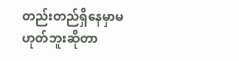တည်းတည်ရှိနေမှာမဟုတ်ဘူးဆိုတာ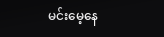မင်းမေ့နေ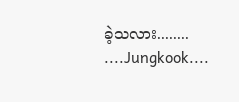ခဲ့သလား........ ....Jungkook....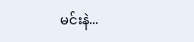မင်းနဲ...